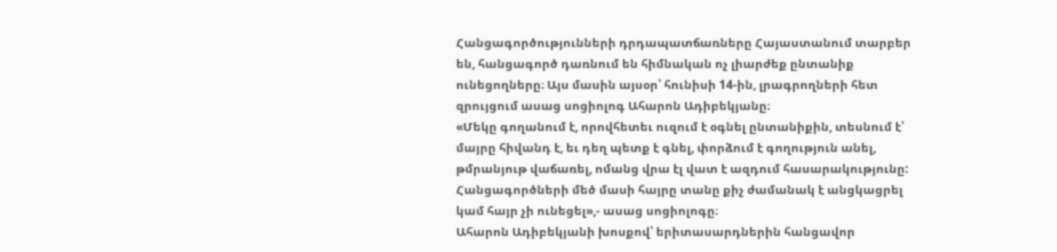Հանցագործությունների դրդապատճառները Հայաստանում տարբեր են, հանցագործ դառնում են հիմնական ոչ լիարժեք ընտանիք ունեցողները։ Այս մասին այսօր՝ հունիսի 14-ին, լրագրողների հետ զրույցում ասաց սոցիոլոգ Ահարոն Ադիբեկյանը։
«Մեկը գողանում է, որովհետեւ ուզում է օգնել ընտանիքին, տեսնում է՝ մայրը հիվանդ է, եւ դեղ պետք է գնել, փորձում է գողություն անել, թմրանյութ վաճառել, ոմանց վրա էլ վատ է ազդում հասարակությունը: Հանցագործների մեծ մասի հայրը տանը քիչ ժամանակ է անցկացրել կամ հայր չի ունեցել»,- ասաց սոցիոլոգը։
Ահարոն Ադիբեկյանի խոսքով՝ երիտասարդներին հանցավոր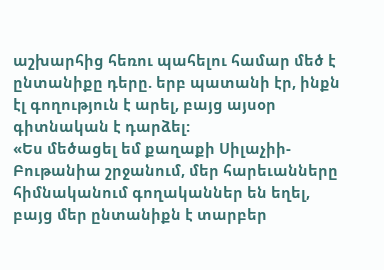աշխարհից հեռու պահելու համար մեծ է ընտանիքը դերը. երբ պատանի էր, ինքն էլ գողություն է արել, բայց այսօր գիտնական է դարձել:
«Ես մեծացել եմ քաղաքի Սիլաչիի-Բութանիա շրջանում, մեր հարեւանները հիմնականում գողականներ են եղել, բայց մեր ընտանիքն է տարբեր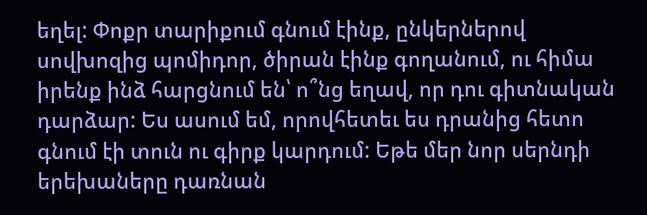եղել: Փոքր տարիքում գնում էինք, ընկերներով սովխոզից պոմիդոր, ծիրան էինք գողանում, ու հիմա իրենք ինձ հարցնում են՝ ո՞նց եղավ, որ դու գիտնական դարձար: Ես ասում եմ, որովհետեւ ես դրանից հետո գնում էի տուն ու գիրք կարդում: Եթե մեր նոր սերնդի երեխաները դառնան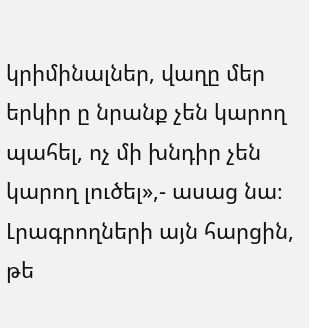կրիմինալներ, վաղը մեր երկիր ը նրանք չեն կարող պահել, ոչ մի խնդիր չեն կարող լուծել»,- ասաց նա։
Լրագրողների այն հարցին, թե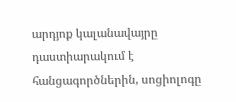արդյոք կալանավայրը դաստիարակում է հանցագործներին, սոցիոլոգը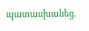պատասխանեց.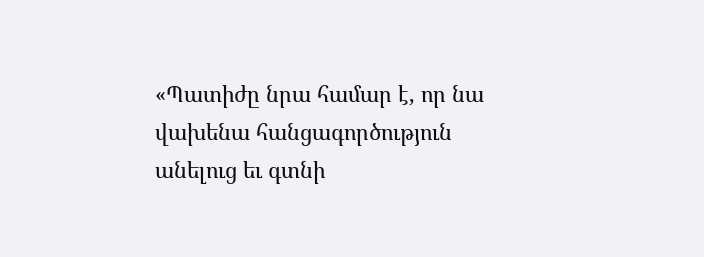«Պատիժը նրա համար է, որ նա վախենա հանցագործություն անելուց եւ գտնի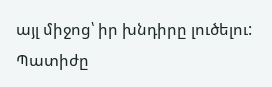այլ միջոց՝ իր խնդիրը լուծելու: Պատիժը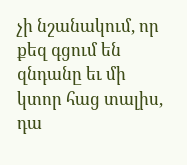չի նշանակում, որ քեզ գցում են զնդանը եւ մի կտոր հաց տալիս, դա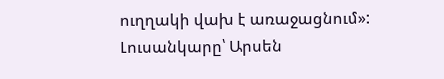ուղղակի վախ է առաջացնում»:
Լուսանկարը՝ Արսեն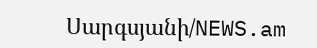Սարգսյանի/NEWS.am